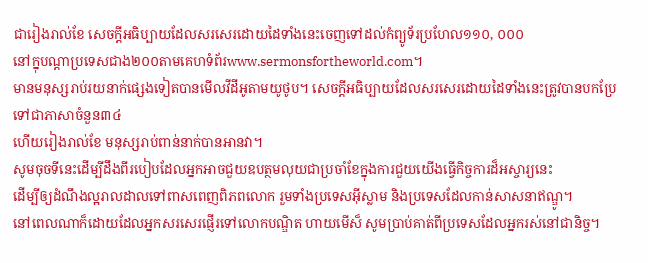ជារៀងរាល់ខែ សេចក្ដីអធិប្បាយដែលសរសេរដោយដៃទាំងនេះចេញទៅដល់កំព្យូទ័រប្រហែល១១០, ០០០
នៅក្នុបណ្ដាប្រទេសជាង២០០តាមគេហទំព័រwww.sermonsfortheworld.com។
មានមនុស្សរាប់រយនាក់ផ្សេងទៀតបានមើលវីដីអូតាមយូថូប។ សេចក្ដីអធិប្បាយដែលសរសេរដោយដៃទាំងនេះត្រូវបានបកប្រែទៅជាភាសាចំនួន៣៤
ហើយរៀងរាល់ខែ មនុស្សរាប់ពាន់នាក់បានអានវា។
សូមចុចទីនេះដើម្បីដឹងពីរបៀបដែលអ្នកអាចជួយឧបត្ថមលុយជាប្រចាំខែក្នុងការជួយយើងធ្វើកិច្ចការដ៏អស្ចារ្យនេះ
ដើម្បីឲ្យដំណឹងល្អរាលដាលទៅពាសពេញពិភពលោក រួមទាំងប្រទេសអ៊ីស្លាម និងប្រទេសដែលកាន់សាសនាឥណ្ឌូ។
នៅពេលណាក៏ដោយដែលអ្នកសរសេរផ្ញើរទៅលោកបណ្ឌិត ហាយមើស៏ សូមប្រាប់គាត់ពីប្រទេសដែលអ្នករស់នៅជានិច្ច។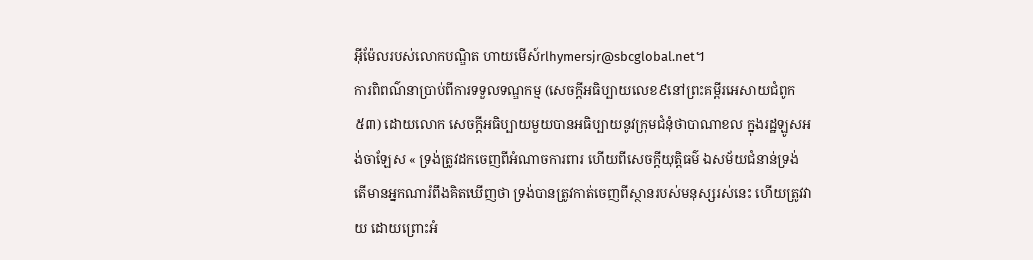អ៊ីម៉ែលរបស់លោកបណ្ឌិត ហាយមើស៍rlhymersjr@sbcglobal.net។
ការពិពណ៌នាប្រាប់ពីការទទួលទណ្ឌកម្ម (សេចក្ដីអធិប្បាយលេខ៩នៅព្រះគម្ពីរអេសាយជំពូក៥៣) ដោយលោក សេចក្ដីអធិប្បាយមួយបានអធិប្បាយនូវក្រុមជំនុំថាបាណាខល ក្នុងរដ្ឋឡូសអង់ចាឡែស « ទ្រង់ត្រូវដកចេញពីអំណាចការពារ ហើយពីសេចក្តីយុត្តិធម៌ ឯសម័យជំនាន់ទ្រង់ តើមានអ្នកណារំពឹងគិតឃើញថា ទ្រង់បានត្រូវកាត់ចេញពីស្ថានរបស់មនុស្សរស់នេះ ហើយត្រូវវាយ ដោយព្រោះអំ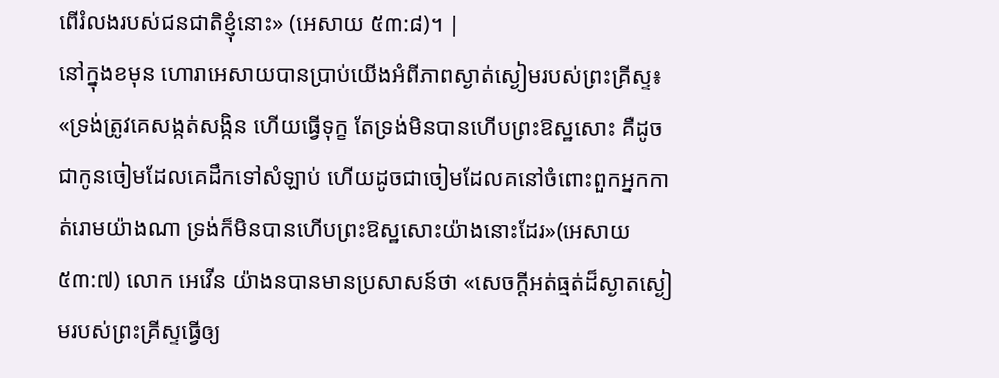ពើរំលងរបស់ជនជាតិខ្ញុំនោះ» (អេសាយ ៥៣:៨)។ |
នៅក្នុងខមុន ហោរាអេសាយបានប្រាប់យើងអំពីភាពស្ងាត់ស្ងៀមរបស់ព្រះគ្រីស្ទ៖ «ទ្រង់ត្រូវគេសង្កត់សង្កិន ហើយធ្វើទុក្ខ តែទ្រង់មិនបានហើបព្រះឱស្ឋសោះ គឺដូចជាកូនចៀមដែលគេដឹកទៅសំឡាប់ ហើយដូចជាចៀមដែលគនៅចំពោះពួកអ្នកកាត់រោមយ៉ាងណា ទ្រង់ក៏មិនបានហើបព្រះឱស្ឋសោះយ៉ាងនោះដែរ»(អេសាយ ៥៣:៧) លោក អេវើន យ៉ាងនបានមានប្រសាសន៍ថា «សេចក្ដីអត់ធ្មត់ដ៏ស្ងាតស្ងៀមរបស់ព្រះគ្រីស្ទធ្វើឲ្យ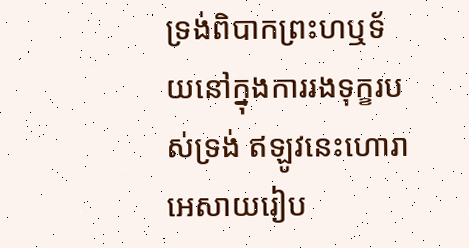ទ្រង់ពិបាកព្រះហឬទ័យនៅក្នុងការរងទុក្ខរបស់ទ្រង់ ឥឡូវនេះហោរាអេសាយរៀប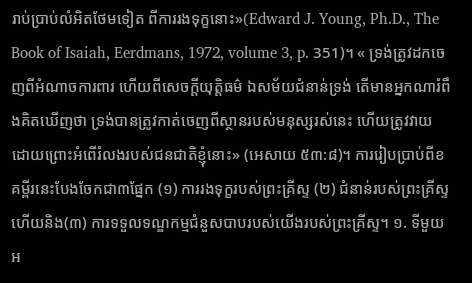រាប់ប្រាប់លំអិតថែមទៀត ពីការរងទុក្ខនោះ»(Edward J. Young, Ph.D., The Book of Isaiah, Eerdmans, 1972, volume 3, p. 351)។ « ទ្រង់ត្រូវដកចេញពីអំណាចការពារ ហើយពីសេចក្តីយុត្តិធម៌ ឯសម័យជំនាន់ទ្រង់ តើមានអ្នកណារំពឹងគិតឃើញថា ទ្រង់បានត្រូវកាត់ចេញពីស្ថានរបស់មនុស្សរស់នេះ ហើយត្រូវវាយ ដោយព្រោះអំពើរំលងរបស់ជនជាតិខ្ញុំនោះ» (អេសាយ ៥៣:៨)។ ការរៀបប្រាប់ពីខគម្ពីរនេះបែងចែកជា៣ផ្នែក (១) ការរងទុក្ខរបស់ព្រះគ្រីស្ទ (២) ជំនាន់របស់ព្រះគ្រីស្ទ ហើយនិង(៣) ការទទួលទណ្ឌកម្មជំនួសបាបរបស់យើងរបស់ព្រះគ្រីស្ទ។ ១. ទីមួយ អ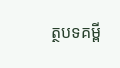ត្ថបទគម្ពី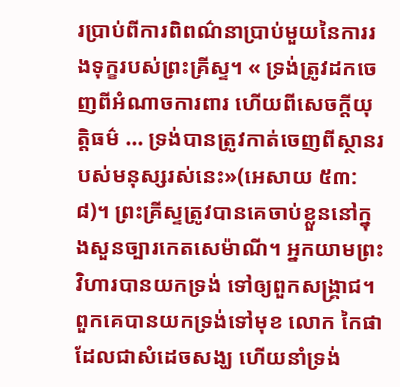រប្រាប់ពីការពិពណ៌នាប្រាប់មួយនៃការរងទុក្ខរបស់ព្រះគ្រីស្ទ។ « ទ្រង់ត្រូវដកចេញពីអំណាចការពារ ហើយពីសេចក្តីយុត្តិធម៌ ... ទ្រង់បានត្រូវកាត់ចេញពីស្ថានរបស់មនុស្សរស់នេះ»(អេសាយ ៥៣:៨)។ ព្រះគ្រីស្ទត្រូវបានគេចាប់ខ្លួននៅក្នុងសួនច្បារកេតសេម៉ាណី។ អ្នកយាមព្រះវិហារបានយកទ្រង់ ទៅឲ្យពួកសង្រ្គាជ។ ពួកគេបានយកទ្រង់ទៅមុខ លោក កៃផា ដែលជាសំដេចសង្ឃ ហើយនាំទ្រង់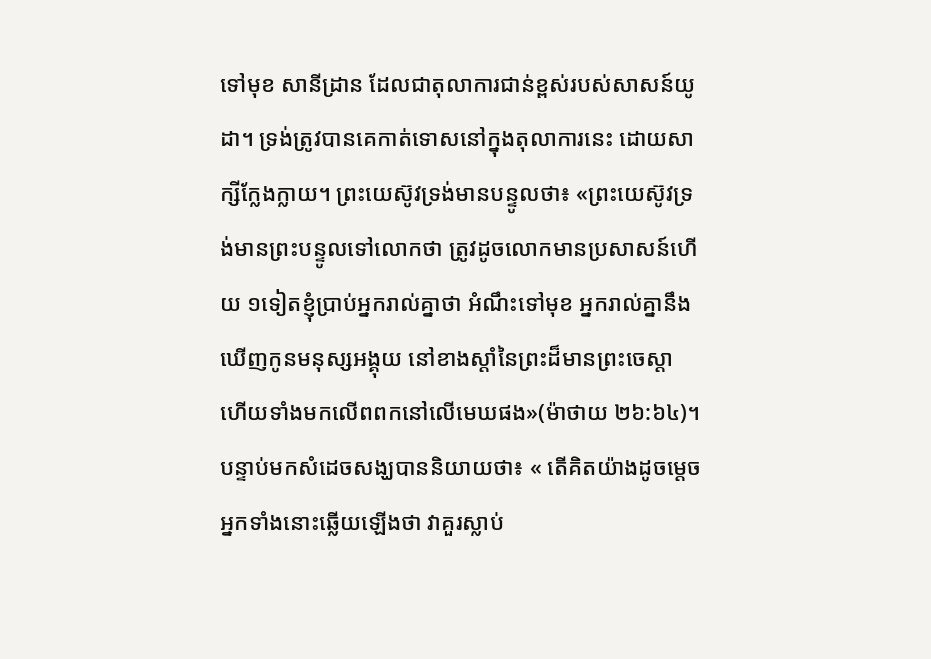ទៅមុខ សានីដ្រាន ដែលជាតុលាការជាន់ខ្ពស់របស់សាសន៍យូដា។ ទ្រង់ត្រូវបានគេកាត់ទោសនៅក្នុងតុលាការនេះ ដោយសាក្សីក្លែងក្លាយ។ ព្រះយេស៊ូវទ្រង់មានបន្ទូលថា៖ «ព្រះយេស៊ូវទ្រង់មានព្រះបន្ទូលទៅលោកថា ត្រូវដូចលោកមានប្រសាសន៍ហើយ ១ទៀតខ្ញុំប្រាប់អ្នករាល់គ្នាថា អំណឹះទៅមុខ អ្នករាល់គ្នានឹងឃើញកូនមនុស្សអង្គុយ នៅខាងស្តាំនៃព្រះដ៏មានព្រះចេស្តា ហើយទាំងមកលើពពកនៅលើមេឃផង»(ម៉ាថាយ ២៦:៦៤)។ បន្ទាប់មកសំដេចសង្ឃបាននិយាយថា៖ « តើគិតយ៉ាងដូចម្តេច អ្នកទាំងនោះឆ្លើយឡើងថា វាគួរស្លាប់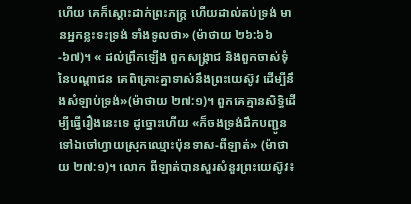ហើយ គេក៏ស្តោះដាក់ព្រះភក្ត្រ ហើយដាល់តប់ទ្រង់ មានអ្នកខ្លះទះទ្រង់ ទាំងទូលថា» (ម៉ាថាយ ២៦:៦៦-៦៧)។ « ដល់ព្រឹកឡើង ពួកសង្គ្រាជ និងពួកចាស់ទុំនៃបណ្តាជន គេពិគ្រោះគ្នាទាស់នឹងព្រះយេស៊ូវ ដើម្បីនឹងសំឡាប់ទ្រង់»(ម៉ាថាយ ២៧:១)។ ពួកគេគ្មានសិទ្ធិដើម្បីធ្វើរឿងនេះទេ ដូច្នោះហើយ «ក៏ចងទ្រង់ដឹកបញ្ជូនទៅឯចៅហ្វាយស្រុកឈ្មោះប៉ុនទាស-ពីឡាត់» (ម៉ាថាយ ២៧:១)។ លោក ពីឡាត់បានសួរសំនួរព្រះយេស៊ូវ៖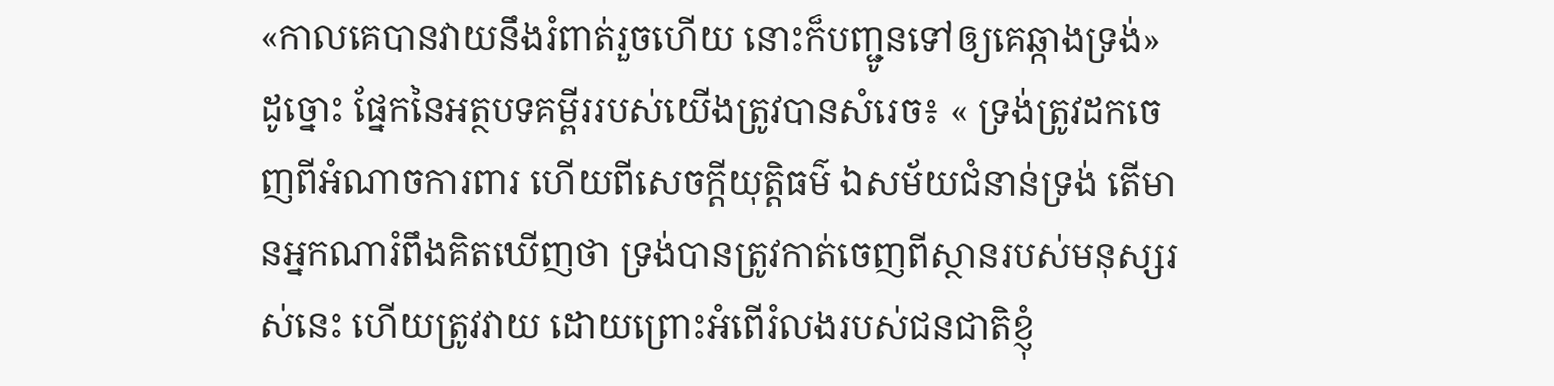«កាលគេបានវាយនឹងរំពាត់រួចហើយ នោះក៏បញ្ជូនទៅឲ្យគេឆ្កាងទ្រង់» ដូច្នោះ ផ្នែកនៃអត្ថបទគម្ពីររបស់យើងត្រូវបានសំរេច៖ « ទ្រង់ត្រូវដកចេញពីអំណាចការពារ ហើយពីសេចក្តីយុត្តិធម៌ ឯសម័យជំនាន់ទ្រង់ តើមានអ្នកណារំពឹងគិតឃើញថា ទ្រង់បានត្រូវកាត់ចេញពីស្ថានរបស់មនុស្សរស់នេះ ហើយត្រូវវាយ ដោយព្រោះអំពើរំលងរបស់ជនជាតិខ្ញុំ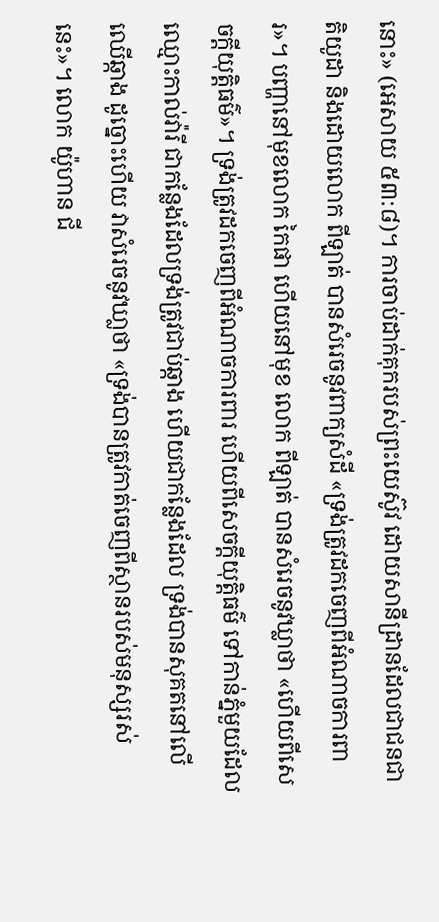នោះ» (អេសាយ ៥៣:៨)។ ការចាប់ដាក់គុករបស់ព្រះយេស៊ូវ ដោយសានីដ្រានដែលជាជនជាតិយូដា និងដោយលោក ពីឡាត់ បានសំរេចនូវពាក្យសំដី «ទ្រង់ត្រូវដកចេញពីអំណាចការពារ»។ បញ្ហានៅមុខលោក កៃផា ហើយនៅមុខ លោក ពីឡាត់ បានសំរេចនូវឃ្លាថា «ហើយពីសេចក្តីយុត្តិធម៌»។ ទ្រង់ត្រូវដកចេញពីអំណាចការពារ ហើយពីសេចក្តីយុត្តិធម៌ ទៅកាន់ភ្នំមួយដែលឈ្មោះកាល់វ៉ារី ជាកន្លែងដែលទ្រង់ត្រូវជាប់ឆ្កាង ហើយជាកន្លែងដែល ទ្រង់បានសុគតនៅលើឈើឆ្កាង ដូច្នោះហើយ វាសំរេចនូវឃា្លថា «ទ្រង់បានត្រូវកាត់ចេញពីស្ថានរបស់មនុស្សរស់នេះ»។ លោក យ៉ូហាន ជី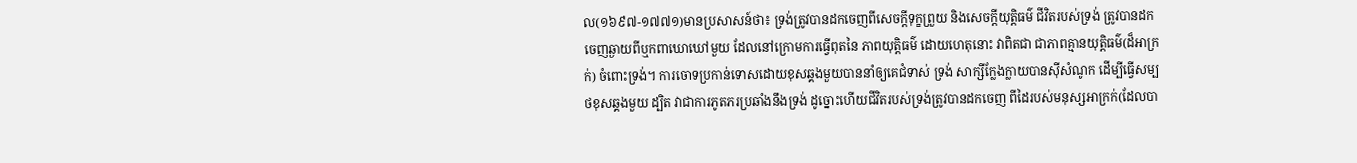ល(១៦៩៧-១៧៧១)មានប្រសាសន៍ថា៖ ទ្រង់ត្រូវបានដកចេញពីសេចក្ដីទុក្ខព្រួយ និងសេចក្ដីយុត្ដិធម៌ ជីវិតរបស់ទ្រង់ ត្រូវបានដកចេញឆ្ងាយពីឬកពាឃោឃៅមួយ ដែលនៅក្រោមការធ្វើពុតនៃ ភាពយុត្ដិធម៌ ដោយហេតុនោះ វាពិតជា ជាភាពគ្មានយុត្ដិធម៌(ដ៏អាក្រក់) ចំពោះទ្រង់។ ការចោទប្រកាន់ទោសដោយខុសឆ្គងមួយបាននាំឲ្យគេជំទាស់ ទ្រង់ សាក្សីក្លែងក្លាយបានស៊ីសំណូក ដើម្បីធ្វើសម្បថខុសឆ្គងមួយ ដ្បិត វាជាការភូតភរប្រឆាំងនឹងទ្រង់ ដូច្នោះហើយជីវិតរបស់ទ្រង់ត្រូវបានដកចេញ ពីដៃរបស់មនុស្សអាក្រក់(ដែលបា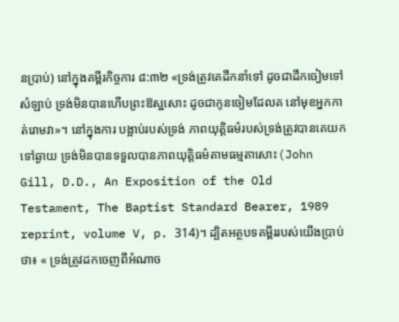នប្រាប់) នៅក្នុងគម្ពីរកិច្ចការ ៨:៣២ «ទ្រង់ត្រូវគេដឹកនាំទៅ ដូចជាដឹកចៀមទៅសំឡាប់ ទ្រង់មិនបានហើបព្រះឱស្ឋសោះ ដូចជាកូនចៀមដែលគ នៅមុខអ្នកកាត់រោមវា»។ នៅក្នុងការ បង្អាប់របស់ទ្រង់ ភាពយុត្ដិធម៌របស់ទ្រង់ត្រូវបានគេយកទៅឆ្ងាយ ទ្រង់មិនបានទទួលបានភាពយុត្ដិធម៌តាមធម្មតាសោះ(John Gill, D.D., An Exposition of the Old Testament, The Baptist Standard Bearer, 1989 reprint, volume V, p. 314)។ ដ្បិតអត្ថបទគម្ពីររបស់យើងប្រាប់ថា៖ « ទ្រង់ត្រូវដកចេញពីអំណាច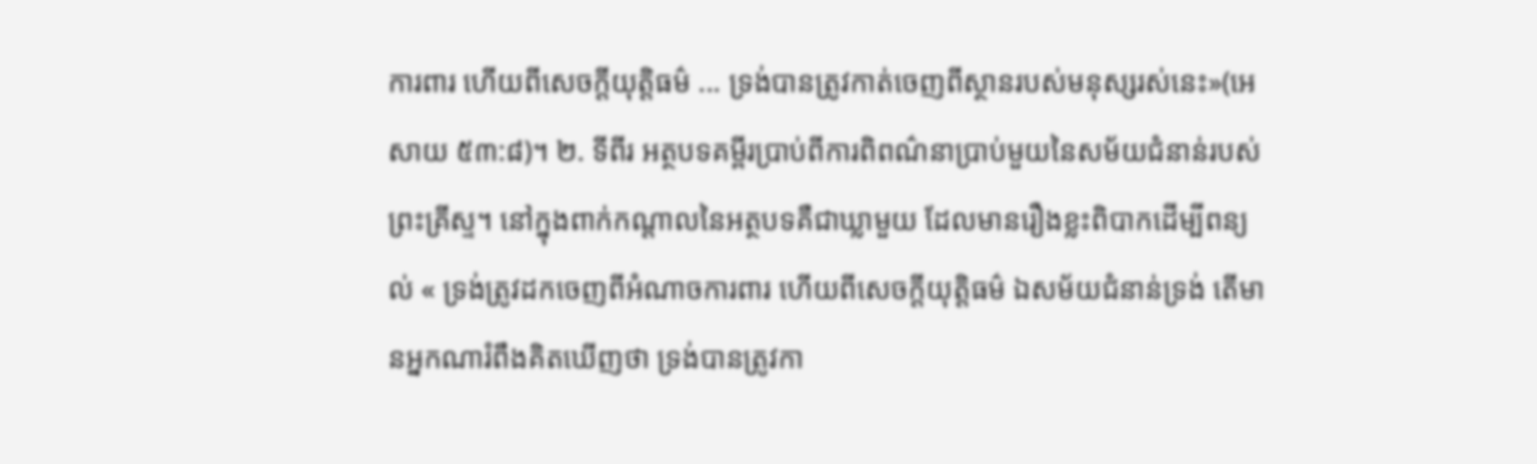ការពារ ហើយពីសេចក្តីយុត្តិធម៌ ... ទ្រង់បានត្រូវកាត់ចេញពីស្ថានរបស់មនុស្សរស់នេះ»(អេសាយ ៥៣:៨)។ ២. ទីពីរ អត្ថបទគម្ពីរប្រាប់ពីការពិពណ៌នាប្រាប់មួយនៃសម័យជំនាន់របស់ព្រះគ្រីស្ទ។ នៅក្នុងពាក់កណ្ដាលនៃអត្ថបទគឺជាឃ្លាមួយ ដែលមានរឿងខ្លះពិបាកដើម្បីពន្យល់ « ទ្រង់ត្រូវដកចេញពីអំណាចការពារ ហើយពីសេចក្តីយុត្តិធម៌ ឯសម័យជំនាន់ទ្រង់ តើមានអ្នកណារំពឹងគិតឃើញថា ទ្រង់បានត្រូវកា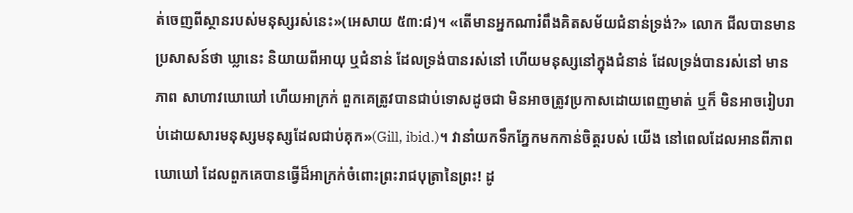ត់ចេញពីស្ថានរបស់មនុស្សរស់នេះ»(អេសាយ ៥៣:៨)។ «តើមានអ្នកណារំពឹងគិតសម័យជំនាន់ទ្រង់?» លោក ជីលបានមានប្រសាសន៍ថា ឃ្លានេះ និយាយពីអាយុ ឬជំនាន់ ដែលទ្រង់បានរស់នៅ ហើយមនុស្សនៅក្នុងជំនាន់ ដែលទ្រង់បានរស់នៅ មានភាព សាហាវឃោឃៅ ហើយអាក្រក់ ពួកគេត្រូវបានជាប់ទោសដូចជា មិនអាចត្រូវប្រកាសដោយពេញមាត់ ឬក៏ មិនអាចរៀបរាប់ដោយសារមនុស្សមនុស្សដែលជាប់គុក»(Gill, ibid.)។ វានាំយកទឹកភ្នែកមកកាន់ចិត្ដរបស់ យើង នៅពេលដែលអានពីភាពឃោឃៅ ដែលពួកគេបានធ្វើដ៏អាក្រក់ចំពោះព្រះរាជបុត្រានៃព្រះ! ដូ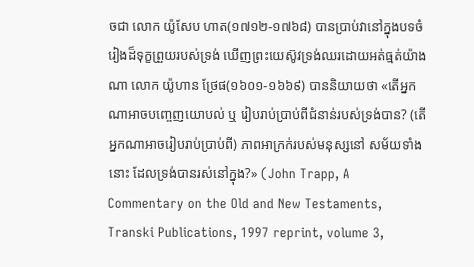ចជា លោក យ៉ូសែប ហាត(១៧១២-១៧៦៨) បានប្រាប់វានៅក្នុងបទចំរៀងដ៏ទុក្ខព្រួយរបស់ទ្រង់ ឃើញព្រះយេស៊ូវទ្រង់ឈរដោយអត់ធ្មត់យ៉ាងណា លោក យ៉ូហាន ថ្រែផ(១៦០១-១៦៦៩) បាននិយាយថា «តើអ្នកណាអាចបញ្ចេញយោបល់ ឬ រៀបរាប់ប្រាប់ពីជំនាន់របស់ទ្រង់បាន? (តើអ្នកណាអាចរៀបរាប់ប្រាប់ពី) ភាពអាក្រក់របស់មនុស្សនៅ សម័យទាំងនោះ ដែលទ្រង់បានរស់នៅក្នុង?» (John Trapp, A Commentary on the Old and New Testaments, Transki Publications, 1997 reprint, volume 3,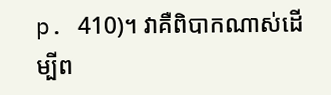p. 410)។ វាគឺពិបាកណាស់ដើម្បីព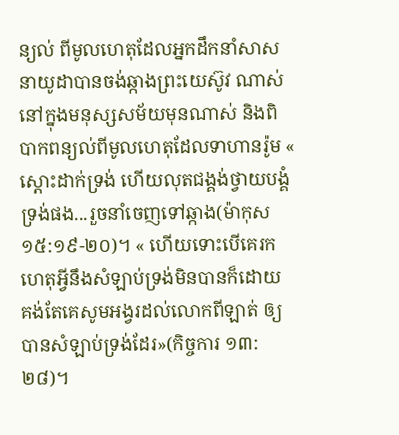ន្យល់ ពីមូលហេតុដែលអ្នកដឹកនាំសាសនាយូដាបានចង់ឆ្កាងព្រះយេស៊ូវ ណាស់ នៅក្នុងមនុស្សសម័យមុនណាស់ និងពិបាកពន្យល់ពីមូលហេតុដែលទាហានរ៉ូម « ស្តោះដាក់ទ្រង់ ហើយលុតជង្គង់ថ្វាយបង្គំទ្រង់ផង...រួចនាំចេញទៅឆ្កាង(ម៉ាកុស ១៥:១៩-២០)។ « ហើយទោះបើគេរកហេតុអ្វីនឹងសំឡាប់ទ្រង់មិនបានក៏ដោយ គង់តែគេសូមអង្វរដល់លោកពីឡាត់ ឲ្យបានសំឡាប់ទ្រង់ដែរ»(កិច្ចការ ១៣:២៨)។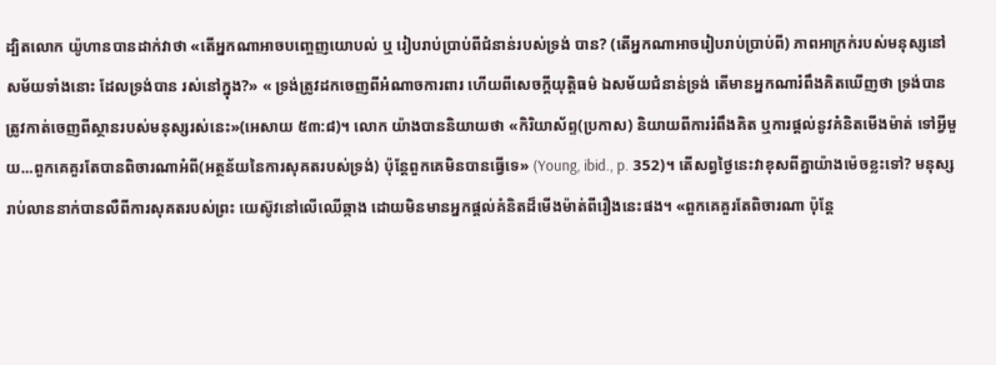ដ្បិតលោក យ៉ូហានបានដាក់វាថា «តើអ្នកណាអាចបញ្ចេញយោបល់ ឬ រៀបរាប់ប្រាប់ពីជំនាន់របស់ទ្រង់ បាន? (តើអ្នកណាអាចរៀបរាប់ប្រាប់ពី) ភាពអាក្រក់របស់មនុស្សនៅ សម័យទាំងនោះ ដែលទ្រង់បាន រស់នៅក្នុង?» « ទ្រង់ត្រូវដកចេញពីអំណាចការពារ ហើយពីសេចក្តីយុត្តិធម៌ ឯសម័យជំនាន់ទ្រង់ តើមានអ្នកណារំពឹងគិតឃើញថា ទ្រង់បានត្រូវកាត់ចេញពីស្ថានរបស់មនុស្សរស់នេះ»(អេសាយ ៥៣:៨)។ លោក យ៉ាងបាននិយាយថា «កិរិយាស័ព្ទ(ប្រកាស) និយាយពីការរំពឹងគិត ឬការផ្ដល់នូវគំនិតមើងម៉ាត់ ទៅអ្វីមួយ...ពួកគេគួរតែបានពិចារណាអំពី(អត្ថន័យនៃការសុគតរបស់ទ្រង់) ប៉ុន្ដែពួកគេមិនបានធ្វើទេ» (Young, ibid., p. 352)។ តើសព្វថ្ងៃនេះវាខុសពីគ្នាយ៉ាងម៉េចខ្លះទៅ? មនុស្សរាប់លាននាក់បានលឺពីការសុគតរបស់ព្រះ យេស៊ូវនៅលើឈើឆ្កាង ដោយមិនមានអ្នកផ្ដល់គំនិតដ៏មើងម៉ាត់ពីរឿងនេះផង។ «ពួកគេគួរតែពិចារណា ប៉ុន្ដែ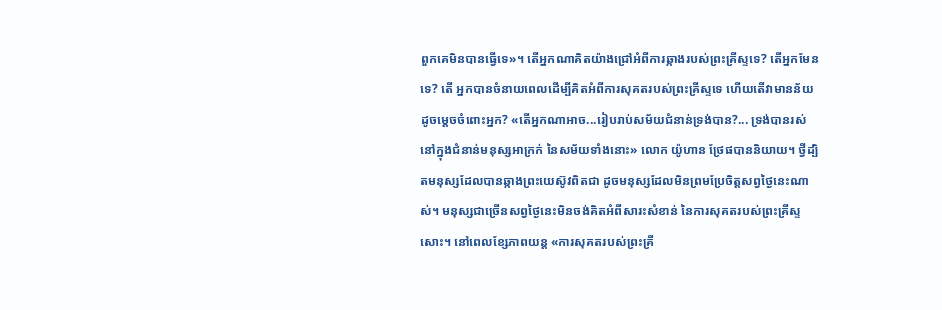ពួកគេមិនបានធ្វើទេ»។ តើអ្នកណាគិតយ៉ាងជ្រៅអំពីការឆ្កាងរបស់ព្រះគ្រីស្ទទេ? តើអ្នកមែនទេ? តើ អ្នកបានចំនាយពេលដើម្បីគិតអំពីការសុគតរបស់ព្រះគ្រីស្ទទេ ហើយតើវាមានន័យដូចម្ដេចចំពោះអ្នក? «តើអ្នកណាអាច...រៀបរាប់សម័យជំនាន់ទ្រង់បាន?... ទ្រង់បានរស់នៅក្នុងជំនាន់មនុស្សអាក្រក់ នៃសម័យទាំងនោះ» លោក យ៉ូហាន ថ្រែផបាននិយាយ។ ថ្វីដ្បិតមនុស្សដែលបានឆ្កាងព្រះយេស៊ូវពិតជា ដូចមនុស្សដែលមិនព្រមប្រែចិត្ដសព្វថ្ងៃនេះណាស់។ មនុស្សជាច្រើនសព្វថ្ងៃនេះមិនចង់គិតអំពីសារះសំខាន់ នៃការសុគតរបស់ព្រះគ្រីស្ទសោះ។ នៅពេលខ្សែភាពយន្ដ «ការសុគតរបស់ព្រះគ្រី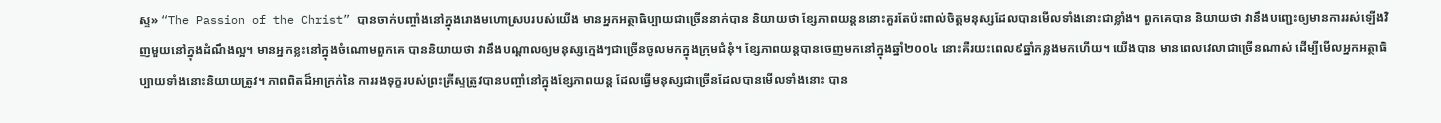ស្ទ» “The Passion of the Christ” បានចាក់បញ្ចាំងនៅក្នុងរោងមហោស្របរបស់យើង មានអ្នកអត្ថាធិប្បាយជាច្រើននាក់បាន និយាយថា ខ្សែភាពយន្ដននោះគួរតែប៉ះពាល់ចិត្ដមនុស្សដែលបានមើលទាំងនោះជាខ្លាំង។ ពួកគេបាន និយាយថា វានឹងបញ្ជេះឲ្យមានការរស់ឡើងវិញមួយនៅក្នុងដំណឹងល្អ។ មានអ្នកខ្លះនៅក្នុងចំណោមពួកគេ បាននិយាយថា វានឹងបណ្ដាលឲ្យមនុស្សក្មេងៗជាច្រើនចូលមកក្នុងក្រុមជំនុំ។ ខ្សែភាពយន្ដបានចេញមកនៅក្នុងឆ្នាំ២០០៤ នោះគឺរយះពេល៩ឆ្នាំកន្លងមកហើយ។ យើងបាន មានពេលវេលាជាច្រើនណាស់ ដើម្បីមើលអ្នកអត្ថាធិប្បាយទាំងនោះនិយាយត្រូវ។ ភាពពិតដ៏អាក្រក់នៃ ការរងទុក្ខរបស់ព្រះគ្រីស្ទត្រូវបានបញ្ចាំនៅក្នុងខ្សែភាពយន្ដ ដែលធ្វើមនុស្សជាច្រើនដែលបានមើលទាំងនោះ បាន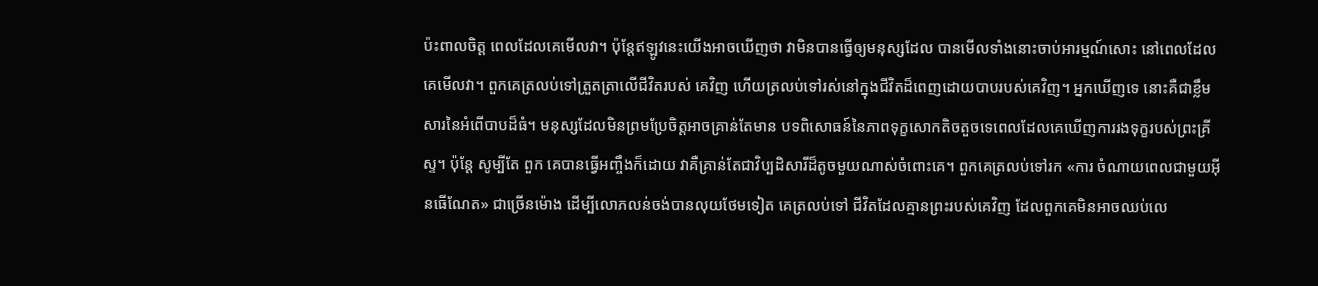ប៉ះពាលចិត្ដ ពេលដែលគេមើលវា។ ប៉ុន្ដែឥឡូវនេះយើងអាចឃើញថា វាមិនបានធ្វើឲ្យមនុស្សដែល បានមើលទាំងនោះចាប់អារម្មណ៍សោះ នៅពេលដែលគេមើលវា។ ពួកគេត្រលប់ទៅត្រួតត្រាលើជីវិតរបស់ គេវិញ ហើយត្រលប់ទៅរស់នៅក្នុងជីវិតដ៏ពេញដោយបាបរបស់គេវិញ។ អ្នកឃើញទេ នោះគឺជាខ្លឹមសារនៃអំពើបាបដ៏ធំ។ មនុស្សដែលមិនព្រមប្រែចិត្ដអាចគ្រាន់តែមាន បទពិសោធន៍នៃភាពទុក្ខសោកតិចតួចទេពេលដែលគេឃើញការរងទុក្ខរបស់ព្រះគ្រីស្ទ។ ប៉ុន្ដែ សូម្បីតែ ពួក គេបានធ្វើអញ្ចឹងក៏ដោយ វាគឺគ្រាន់តែជាវិប្បដិសារីដ៏តូចមួយណាស់ចំពោះគេ។ ពួកគេត្រលប់ទៅរក «ការ ចំណាយពេលជាមួយអ៊ីនធើណែត» ជាច្រើនម៉ោង ដើម្បីលោភលន់ចង់បានលុយថែមទៀត គេត្រលប់ទៅ ជីវិតដែលគ្មានព្រះរបស់គេវិញ ដែលពួកគេមិនអាចឈប់លេ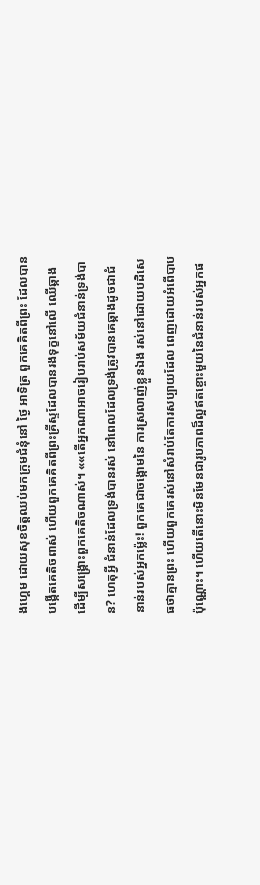ងហ្គេម ដោយសុខចិត្ដឈប់មកក្រុមជំនុំនៅ ថ្ងៃ អាទិត្រ ពួកគេគិតពីព្រះ ដែលបានបង្កើតគេតិចពាស់ ហើយពួកគេគិតពីព្រះគ្រីស្ទដែលបានរងទុក្ខនៅលើ ឈើឆ្កាងដើម្បីសង្រ្គោះពួកគេតិចណាស់។ ««តើអ្នកណាអាចរៀបរាប់សម័យជំនាន់ទ្រង់បាន? ហេតុអ្វី ជំនាន់ដែលទ្រង់បានរស់ នៅពេលដែលទ្រង់ត្រូវបានគេឆ្កាងដូចជាជំនាន់របស់អ្នកម្ល៉េះ! ពួកគេជាចង្កោមនៃ ការស្រលាញ់ខ្លួនឯង រស់នៅដោយបដិសេធថាគ្មានព្រះ ហើយពួកគេរស់នៅសំរាប់តែការសប្បាយដែល ពេញដោយអំពើបាបប៉ុណ្ណោះ។ ហើយតើនោះមិនមែនជារូបភាពដ៏ល្អឥតខ្ចោះមួយនៃជំនាន់របស់អ្នកផ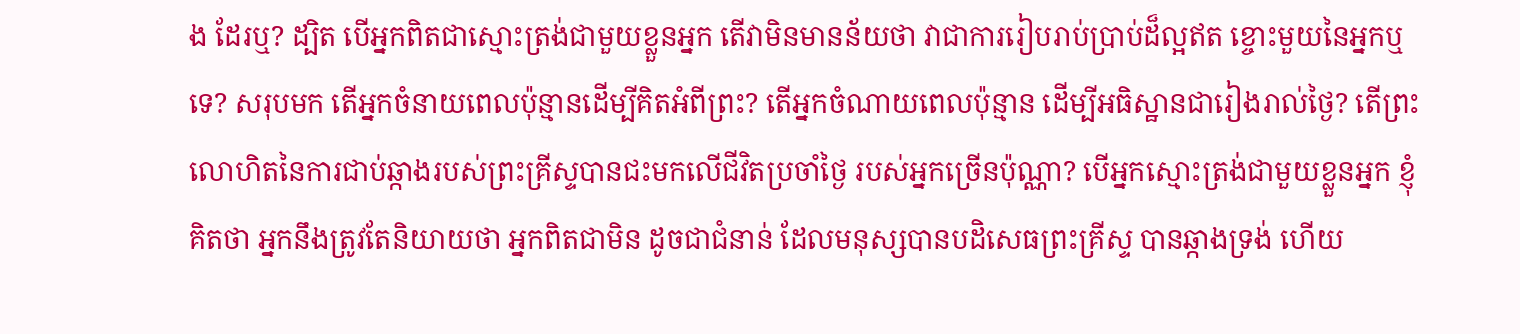ង ដែរឬ? ដ្បិត បើអ្នកពិតជាស្មោះត្រង់ជាមួយខ្លួនអ្នក តើវាមិនមានន័យថា វាជាការរៀបរាប់ប្រាប់ដ៏ល្អឥត ខ្ចោះមួយនៃអ្នកឬទេ? សរុបមក តើអ្នកចំនាយពេលប៉ុន្មានដើម្បីគិតអំពីព្រះ? តើអ្នកចំណាយពេលប៉ុន្មាន ដើម្បីអធិស្ឋានជារៀងរាល់ថ្ងៃ? តើព្រះលោហិតនៃការជាប់ឆ្កាងរបស់ព្រះគ្រីស្ទបានជះមកលើជីវិតប្រចាំថ្ងៃ របស់អ្នកច្រើនប៉ុណ្ណា? បើអ្នកស្មោះត្រង់ជាមួយខ្លួនអ្នក ខ្ញុំគិតថា អ្នកនឹងត្រូវតែនិយាយថា អ្នកពិតជាមិន ដូចជាជំនាន់ ដែលមនុស្សបានបដិសេធព្រះគ្រីស្ទ បានឆ្កាងទ្រង់ ហើយ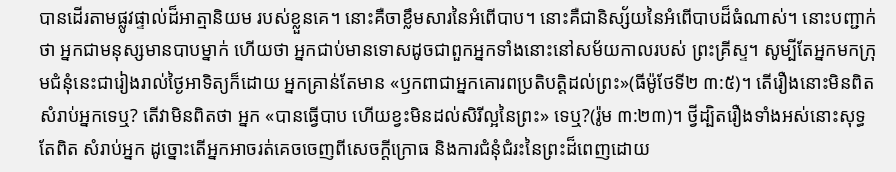បានដើរតាមផ្លូវផ្ទាល់ដ៏អាត្មានិយម របស់ខ្លួនគេ។ នោះគឺចាខ្លឹមសារនៃអំពើបាប។ នោះគឺជានិស្ស័យនៃអំពើបាបដ៏ធំណាស់។ នោះបញ្ជាក់ថា អ្នកជាមនុស្សមានបាបម្នាក់ ហើយថា អ្នកជាប់មានទោសដូចជាពួកអ្នកទាំងនោះនៅសម័យកាលរបស់ ព្រះគ្រីស្ទ។ សូម្បីតែអ្នកមកក្រុមជំនុំនេះជារៀងរាល់ថ្ងៃអាទិត្យក៏ដោយ អ្នកគ្រាន់តែមាន «ឫកពាជាអ្នកគោរពប្រតិបត្តិដល់ព្រះ»(ធីម៉ូថែទី២ ៣:៥)។ តើរឿងនោះមិនពិតសំរាប់អ្នកទេឬ? តើវាមិនពិតថា អ្នក «បានធ្វើបាប ហើយខ្វះមិនដល់សិរីល្អនៃព្រះ» ទេឬ?(រ៉ូម ៣:២៣)។ ថ្វីដ្បិតរឿងទាំងអស់នោះសុទ្ធតែពិត សំរាប់អ្នក ដូច្នោះតើអ្នកអាចរត់គេចចេញពីសេចក្ដីក្រោធ និងការជំនុំជំរះនៃព្រះដ៏ពេញដោយ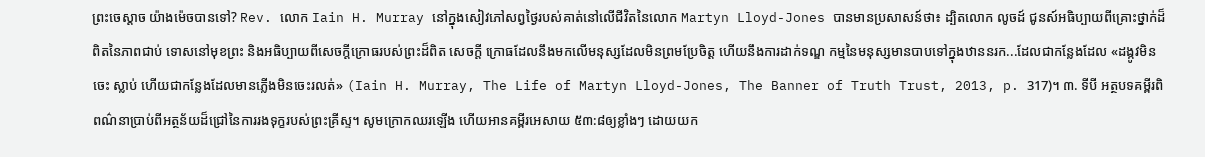ព្រះចេស្ដាច យ៉ាងម៉េចបានទៅ? Rev. លោក Iain H. Murray នៅក្នុងសៀវភៅសព្វថ្ងៃរបស់គាត់នៅលើជីវិតនៃលោក Martyn Lloyd-Jones បានមានប្រសាសន៍ថា៖ ដ្បិតលោក លូចដ៍ ជូនស៍អធិប្បាយពីគ្រោះថ្នាក់ដ៏ពិតនៃភាពជាប់ ទោសនៅមុខព្រះ និងអធិប្បាយពីសេចក្ដីក្រោធរបស់ព្រះដ៏ពិត សេចក្ដី ក្រោធដែលនឹងមកលើមនុស្សដែលមិនព្រមប្រែចិត្ដ ហើយនឹងការដាក់ទណ្ឌ កម្មនៃមនុស្សមានបាបទៅក្នុងឋាននរក...ដែលជាកន្លែងដែល «ដង្កូវមិនចេះ ស្លាប់ ហើយជាកន្លែងដែលមានភ្លើងមិនចេះរលត់» (Iain H. Murray, The Life of Martyn Lloyd-Jones, The Banner of Truth Trust, 2013, p. 317)។ ៣. ទីបី អត្ថបទគម្ពីរពិពណ៌នាប្រាប់ពីអត្ថន័យដ៏ជ្រៅនៃការរងទុក្ខរបស់ព្រះគ្រីស្ទ។ សូមក្រោកឈរឡើង ហើយអានគម្ពីរអេសាយ ៥៣:៨ឲ្យខ្លាំងៗ ដោយយក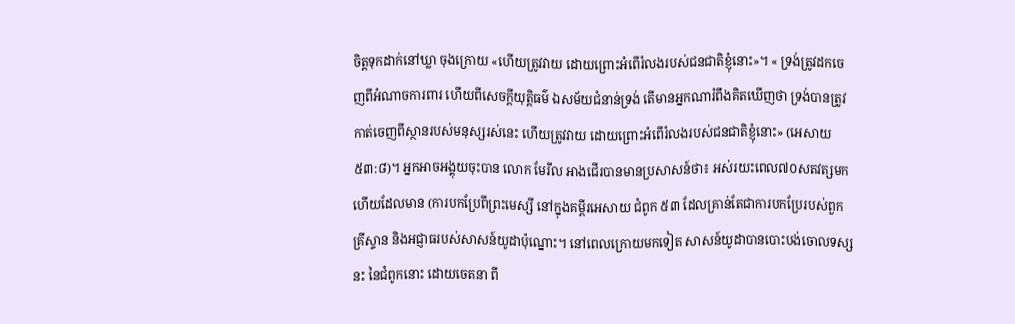ចិត្ដទុកដាក់នៅឃ្លា ចុងក្រោយ «ហើយត្រូវវាយ ដោយព្រោះអំពើរំលងរបស់ជនជាតិខ្ញុំនោះ»។ « ទ្រង់ត្រូវដកចេញពីអំណាចការពារ ហើយពីសេចក្តីយុត្តិធម៌ ឯសម័យជំនាន់ទ្រង់ តើមានអ្នកណារំពឹងគិតឃើញថា ទ្រង់បានត្រូវកាត់ចេញពីស្ថានរបស់មនុស្សរស់នេះ ហើយត្រូវវាយ ដោយព្រោះអំពើរំលងរបស់ជនជាតិខ្ញុំនោះ» (អេសាយ ៥៣:៨)។ អ្នកអាចអង្គុយចុះបាន លោក មែរីល អាងជើរបានមានប្រសាសន៍ថា៖ អស់រយះពេល៧០សតវត្សមកហើយដែលមាន (ការបកប្រែពីព្រះមេស្សី នៅក្នុងគម្ពីរអេសាយ ជំពូក ៥៣ ដែលគ្រាន់តែជាការបកប្រែរបស់ពួក គ្រីស្ទាន និងអជ្ញាធរបស់សាសន៍យូដាប៉ុណ្នោះ។ នៅពេលក្រោយមកទៀត សាសន៍យូដាបានបោះបង់ចោលទស្សនះ នៃជំពូកនោះ ដោយចេតនា ពី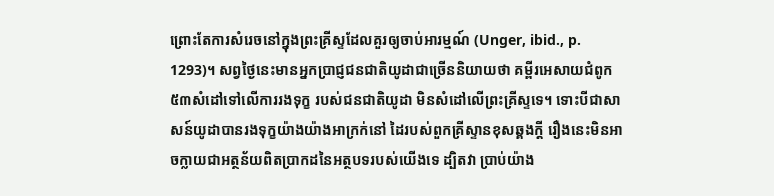ព្រោះតែការសំរេចនៅក្នុងព្រះគ្រីស្ទដែលគួរឲ្យចាប់អារម្មណ៍ (Unger, ibid., p. 1293)។ សព្វថ្ងៃនេះមានអ្នកប្រាជ្ញជនជាតិយូដាជាច្រើននិយាយថា គម្ពីរអេសាយជំពូក៥៣សំដៅទៅលើការរងទុក្ខ របស់ជនជាតិយូដា មិនសំដៅលើព្រះគ្រីស្ទទេ។ ទោះបីជាសាសន៍យូដាបានរងទុក្ខយ៉ាងយ៉ាងអាក្រក់នៅ ដៃរបស់ពួកគ្រីស្ទានខុសឆ្គងក្ដី រឿងនេះមិនអាចក្លាយជាអត្ថន័យពិតប្រាកដនៃអត្ថបទរបស់យើងទេ ដ្បិតវា ប្រាប់យ៉ាង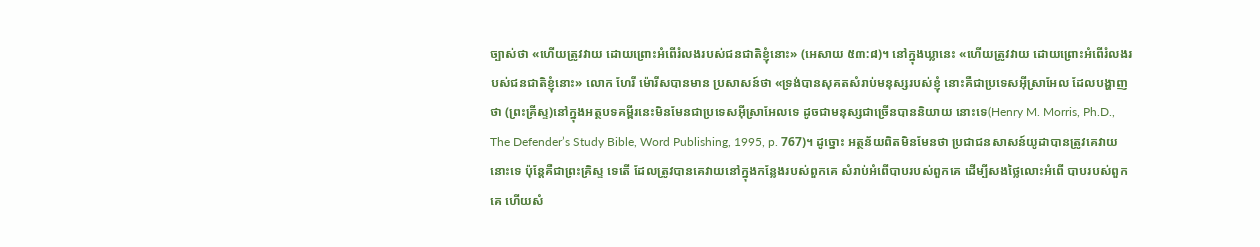ច្បាស់ថា «ហើយត្រូវវាយ ដោយព្រោះអំពើរំលងរបស់ជនជាតិខ្ញុំនោះ» (អេសាយ ៥៣:៨)។ នៅក្នុងឃ្លានេះ «ហើយត្រូវវាយ ដោយព្រោះអំពើរំលងរបស់ជនជាតិខ្ញុំនោះ» លោក ហែរី ម៉ោរីសបានមាន ប្រសាសន៍ថា «ទ្រង់បានសុគតសំរាប់មនុស្សរបស់ខ្ញុំ នោះគឺជាប្រទេសអ៊ីស្រាអែល ដែលបង្ហាញថា (ព្រះគ្រីស្ទ)នៅក្នុងអត្ថបទគម្ពីរនេះមិនមែនជាប្រទេសអ៊ីស្រាអែលទេ ដូចជាមនុស្សជាច្រើនបាននិយាយ នោះទេ(Henry M. Morris, Ph.D., The Defender’s Study Bible, Word Publishing, 1995, p. 767)។ ដូច្នោះ អត្ថន័យពិតមិនមែនថា ប្រជាជនសាសន៍យូដាបានត្រូវគេវាយនោះទេ ប៉ុន្ដែគឺជាព្រះគ្រិស្ទ ទេតើ ដែលត្រូវបានគេវាយនៅក្នុងកន្លែងរបស់ពួកគេ សំរាប់អំពើបាបរបស់ពួកគេ ដើម្បីសងថ្លៃលោះអំពើ បាបរបស់ពួកគេ ហើយសំ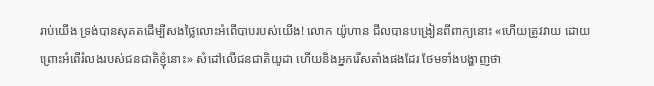រាប់យើង ទ្រង់បានសុគតដើម្បីសងថ្លៃលោះអំពើបាបរបស់យើង! លោក យ៉ូហាន ជីលបានបង្រៀនពីពាក្យនោះ «ហើយត្រូវវាយ ដោយព្រោះអំពើរំលងរបស់ជនជាតិខ្ញុំនោះ» សំដៅលើជនជាតិយូដា ហើយនិងអ្នករើសតាំងផងដែរ ថែមទាំងបង្ហាញថា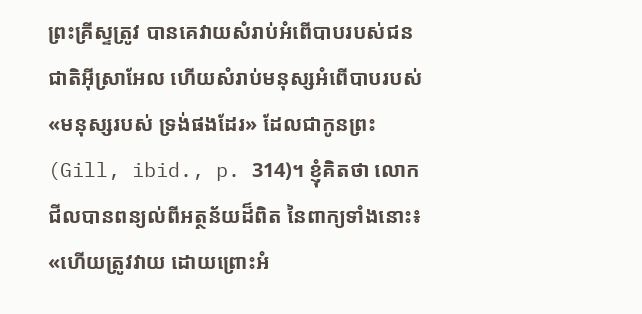ព្រះគ្រីស្ទត្រូវ បានគេវាយសំរាប់អំពើបាបរបស់ជនជាតិអ៊ីស្រាអែល ហើយសំរាប់មនុស្សអំពើបាបរបស់ «មនុស្សរបស់ ទ្រង់ផងដែរ» ដែលជាកូនព្រះ(Gill, ibid., p. 314)។ ខ្ញុំគិតថា លោក ជីលបានពន្យល់ពីអត្ថន័យដ៏ពិត នៃពាក្យទាំងនោះ៖ «ហើយត្រូវវាយ ដោយព្រោះអំ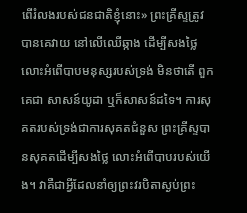ពើរំលងរបស់ជនជាតិខ្ញុំនោះ» ព្រះគ្រីស្ទត្រូវបានគេវាយ នៅលើឈើឆ្កាង ដើម្បីសងថ្លៃលោះអំពើបាបមនុស្សរបស់ទ្រង់ មិនថាតើ ពួកគេជា សាសន៍យូដា ឬក៏សាសន៍ដទៃ។ ការសុគតរបស់ទ្រង់ជាការសុគតជំនួស ព្រះគ្រីស្ទបានសុគតដើម្បីសងថ្លៃ លោះអំពើបាបរបស់យើង។ វាគឺជាអ្វីដែលនាំឲ្យព្រះវរបិតាស្ងប់ព្រះ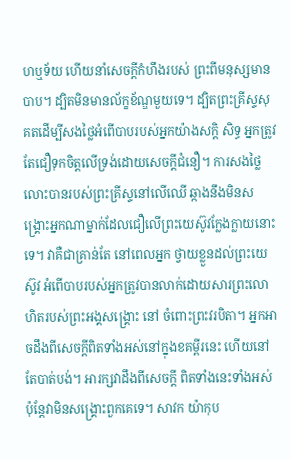ហឬទ័យ ហើយនាំសេចក្ដីកំហឹងរបស់ ព្រះពីមនុស្សមានបាប។ ដ្បិតមិនមានល័ក្ខខ័ណ្ឌមួយទេ។ ដ្បិតព្រះគ្រីស្ទសុគតដើម្បីសងថ្លៃអំពើបាបរបស់អ្នកយ៉ាងសក្ដិ សិទ្ធ អ្នកត្រូវតែជឿទុកចិត្ដលើទ្រង់ដោយសេចក្ដីជំនឿ។ ការសងថ្លៃលោះបានរបស់ព្រះគ្រីស្ទនៅលើឈើ ឆ្កាងនឹងមិនសង្រ្គោះអ្នកណាម្នាក់ដែលជឿលើព្រះយេស៊ូវក្លែងក្លាយនោះទេ។ វាគឺជាគ្រាន់តែ នៅពេលអ្នក ថ្វាយខ្លួនដល់ព្រះយេស៊ូវ អំពើបាបរបស់អ្នកត្រូវបានលាក់ដោយសារព្រះលោហិតរបស់ព្រះអង្គសង្រ្គោះ នៅ ចំពោះព្រះវរបិតា។ អ្នកអាចដឹងពីសេចក្ដីពិតទាំងអស់នៅក្នុងខគម្ពីរនេះ ហើយនៅតែបាត់បង់។ អារក្សវាដឹងពីសេចក្ដី ពិតទាំងនេះទាំងអស់ ប៉ុន្ដែវាមិនសង្រ្គោះពួកគេទេ។ សាវក យ៉ាកុប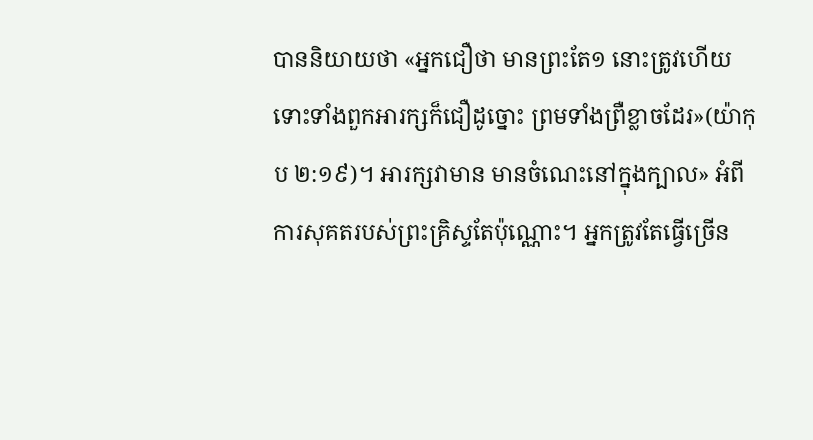បាននិយាយថា «អ្នកជឿថា មានព្រះតែ១ នោះត្រូវហើយ ទោះទាំងពួកអារក្សក៏ជឿដូច្នោះ ព្រមទាំងព្រឺខ្លាចដែរ»(យ៉ាកុប ២:១៩)។ អារក្សវាមាន មានចំណេះនៅក្នុងក្បាល» អំពីការសុគតរបស់ព្រះគ្រិស្ទតែប៉ុណ្ណោះ។ អ្នកត្រូវតែធ្វើច្រើន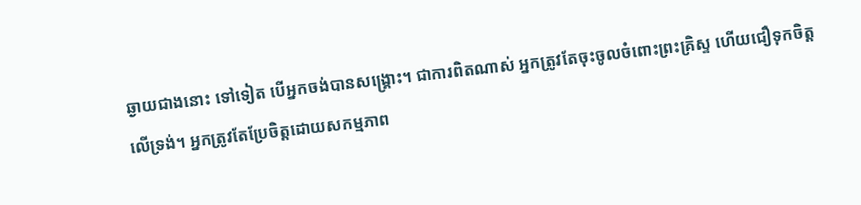ឆ្ងាយជាងនោះ ទៅទៀត បើអ្នកចង់បានសង្រ្គោះ។ ជាការពិតណាស់ អ្នកត្រូវតែចុះចូលចំពោះព្រះគ្រិស្ទ ហើយជឿទុកចិត្ដ លើទ្រង់។ អ្នកត្រូវតែប្រែចិត្ដដោយសកម្មភាព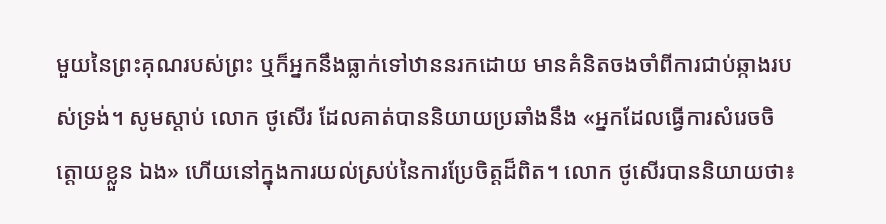មួយនៃព្រះគុណរបស់ព្រះ ឬក៏អ្នកនឹងធ្លាក់ទៅឋាននរកដោយ មានគំនិតចងចាំពីការជាប់ឆ្កាងរបស់ទ្រង់។ សូមស្ដាប់ លោក ថូសើរ ដែលគាត់បាននិយាយប្រឆាំងនឹង «អ្នកដែលធ្វើការសំរេចចិត្ដោយខ្លួន ឯង» ហើយនៅក្នុងការយល់ស្រប់នៃការប្រែចិត្ដដ៏ពិត។ លោក ថូសើរបាននិយាយថា៖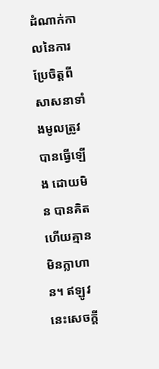ដំណាក់កាលនៃការប្រែចិត្ដពីសាសនាទាំងមូលត្រូវបានធ្វើឡើង ដោយមិន បានគិត ហើយគ្មានមិនក្លាហាន។ ឥឡូវនេះសេចក្ដី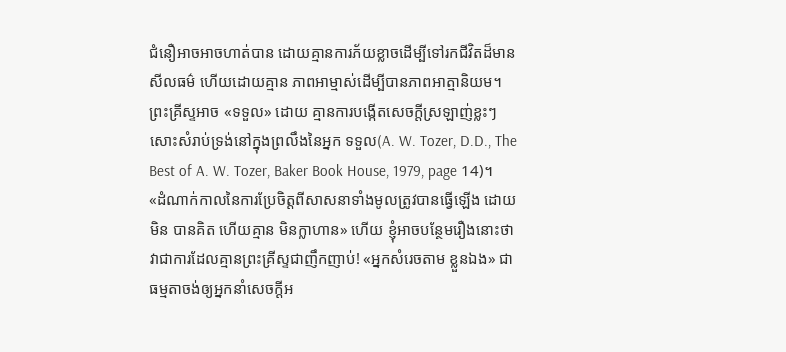ជំនឿអាចអាចហាត់បាន ដោយគ្មានការភ័យខ្លាចដើម្បីទៅរកជីវិតដ៏មានសីលធម៌ ហើយដោយគ្មាន ភាពអាម្មាស់ដើម្បីបានភាពអាត្មានិយម។ ព្រះគ្រីស្ទអាច «ទទួល» ដោយ គ្មានការបង្កើតសេចក្ដីស្រឡាញ់ខ្លះៗសោះសំរាប់ទ្រង់នៅក្នុងព្រលឹងនៃអ្នក ទទួល(A. W. Tozer, D.D., The Best of A. W. Tozer, Baker Book House, 1979, page 14)។ «ដំណាក់កាលនៃការប្រែចិត្ដពីសាសនាទាំងមូលត្រូវបានធ្វើឡើង ដោយមិន បានគិត ហើយគ្មាន មិនក្លាហាន» ហើយ ខ្ញុំអាចបន្ថែមរឿងនោះថា វាជាការដែលគ្មានព្រះគី្រស្ទជាញឹកញាប់! «អ្នកសំរេចតាម ខ្លួនឯង» ជាធម្មតាចង់ឲ្យអ្នកនាំសេចក្ដីអ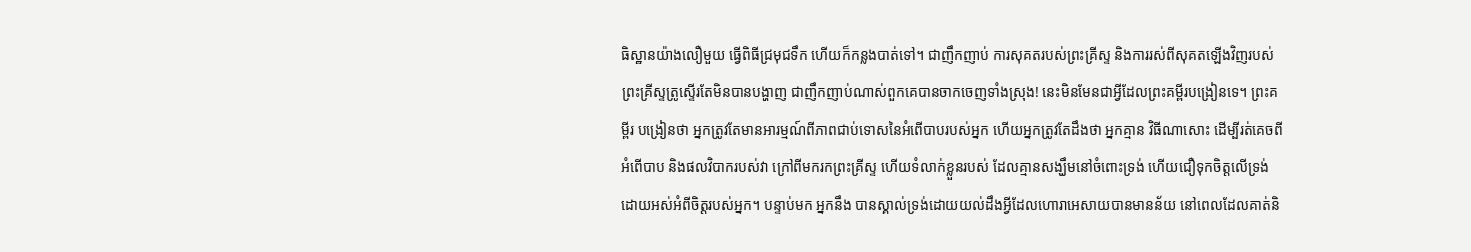ធិស្ឋានយ៉ាងលឿមួយ ធ្វើពិធីជ្រមុជទឹក ហើយក៏កន្លងបាត់ទៅ។ ជាញឹកញាប់ ការសុគតរបស់ព្រះគ្រីស្ទ និងការរស់ពីសុគតឡើងវិញរបស់ព្រះគ្រីស្ទត្រូស្ទើរតែមិនបានបង្ហាញ ជាញឹកញាប់ណាស់ពួកគេបានចាកចេញទាំងស្រុង! នេះមិនមែនជាអ្វីដែលព្រះគម្ពីរបង្រៀនទេ។ ព្រះគម្ពីរ បង្រៀនថា អ្នកត្រូវតែមានអារម្មណ៍ពីភាពជាប់ទោសនៃអំពើបាបរបស់អ្នក ហើយអ្នកត្រូវតែដឹងថា អ្នកគ្មាន វិធីណាសោះ ដើម្បីរត់គេចពីអំពើបាប និងផលវិបាករបស់វា ក្រៅពីមករកព្រះគ្រីស្ទ ហើយទំលាក់ខ្លួនរបស់ ដែលគ្មានសង្ឃឹមនៅចំពោះទ្រង់ ហើយជឿទុកចិត្ដលើទ្រង់ដោយអស់អំពីចិត្ដរបស់អ្នក។ បន្ទាប់មក អ្នកនឹង បានស្គាល់ទ្រង់ដោយយល់ដឹងអ្វីដែលហោរាអេសាយបានមានន័យ នៅពេលដែលគាត់និ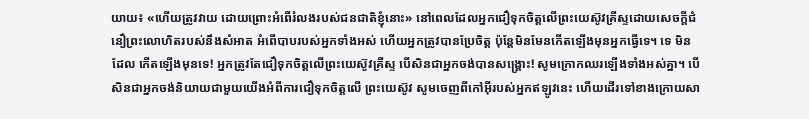យាយ៖ «ហើយត្រូវវាយ ដោយព្រោះអំពើរំលងរបស់ជនជាតិខ្ញុំនោះ» នៅពេលដែលអ្នកជឿទុកចិត្ដលើព្រះយេស៊ូវគ្រីស្ទដោយសេចក្ដីជំនឿព្រះលោហិតរបស់នឹងសំអាត អំពើបាបរបស់អ្នកទាំងអស់ ហើយអ្នកត្រូវបានប្រែចិត្ដ ប៉ុន្ដែមិនមែនកើតឡើងមុនអ្នកធ្វើទេ។ ទេ មិនដែល កើតឡើងមុនទេ! អ្នកត្រូវតែជឿទុកចិត្ដលើព្រះយេស៊ូវគ្រីស្ទ បើសិនជាអ្នកចង់បានសង្រ្គោះ! សូមក្រោកឈរឡើងទាំងអស់គ្នា។ បើសិនជាអ្នកចង់និយាយជាមួយយើងអំពីការជឿទុកចិត្ដលើ ព្រះយេស៊ូវ សូមចេញពីកៅអ៊ីរបស់អ្នកឥឡូវនេះ ហើយដើរទៅខាងក្រោយសា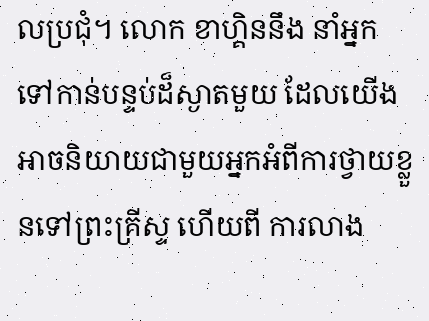លប្រជុំ។ លោក ខាហ្គិននឹង នាំអ្នកទៅកាន់បន្ទប់ដ៏ស្ងាតមួយ ដែលយើងអាចនិយាយជាមួយអ្នកអំពីការថ្វាយខ្លួនទៅព្រះគ្រីស្ទ ហើយពី ការលាង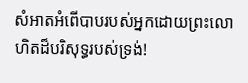សំអាតអំពើបាបរបស់អ្នកដោយព្រះលោហិតដ៏បរិសុទ្ធរបស់ទ្រង់!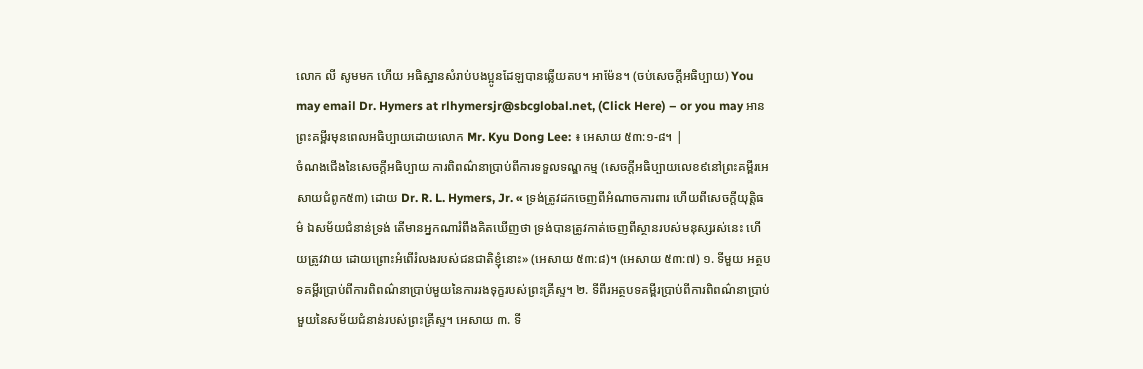លោក លី សូមមក ហើយ អធិស្ឋានសំរាប់បងប្អូនដែឡបានឆ្លើយតប។ អាម៉ែន។ (ចប់សេចក្ដីអធិប្បាយ) You may email Dr. Hymers at rlhymersjr@sbcglobal.net, (Click Here) – or you may អានព្រះគម្ពីរមុនពេលអធិប្បាយដោយលោក Mr. Kyu Dong Lee: ៖ អេសាយ ៥៣:១-៨។ |
ចំណងជើងនៃសេចក្ដីអធិប្បាយ ការពិពណ៌នាប្រាប់ពីការទទួលទណ្ឌកម្ម (សេចក្ដីអធិប្បាយលេខ៩នៅព្រះគម្ពីរអេសាយជំពូក៥៣) ដោយ Dr. R. L. Hymers, Jr. « ទ្រង់ត្រូវដកចេញពីអំណាចការពារ ហើយពីសេចក្តីយុត្តិធម៌ ឯសម័យជំនាន់ទ្រង់ តើមានអ្នកណារំពឹងគិតឃើញថា ទ្រង់បានត្រូវកាត់ចេញពីស្ថានរបស់មនុស្សរស់នេះ ហើយត្រូវវាយ ដោយព្រោះអំពើរំលងរបស់ជនជាតិខ្ញុំនោះ» (អេសាយ ៥៣:៨)។ (អេសាយ ៥៣:៧) ១. ទីមួយ អត្ថបទគម្ពីរប្រាប់ពីការពិពណ៌នាប្រាប់មួយនៃការរងទុក្ខរបស់ព្រះគ្រីស្ទ។ ២. ទីពីរអត្ថបទគម្ពីរប្រាប់ពីការពិពណ៌នាប្រាប់មួយនៃសម័យជំនាន់របស់ព្រះគ្រីស្ទ។ អេសាយ ៣. ទី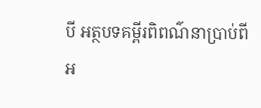បី អត្ថបទគម្ពីរពិពណ៌នាប្រាប់ពីអ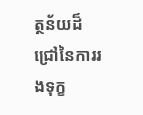ត្ថន័យដ៏ជ្រៅនៃការរងទុក្ខ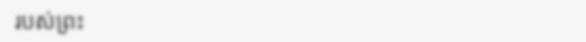របស់ព្រះ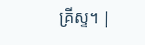គ្រីស្ទ។ |